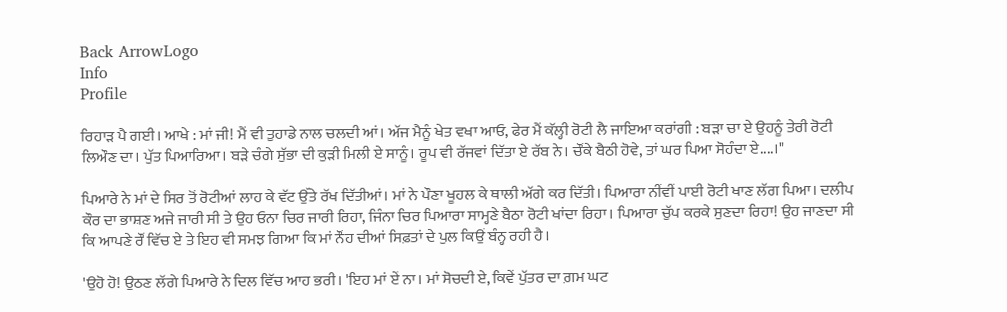Back ArrowLogo
Info
Profile

ਰਿਹਾੜ ਪੈ ਗਈ। ਆਖੇ : ਮਾਂ ਜੀ! ਮੈਂ ਵੀ ਤੁਹਾਡੇ ਨਾਲ ਚਲਦੀ ਆਂ। ਅੱਜ ਮੈਨੂੰ ਖੇਤ ਵਖਾ ਆਓ, ਫੇਰ ਮੈਂ ਕੱਲ੍ਹੀ ਰੋਟੀ ਲੈ ਜਾਇਆ ਕਰਾਂਗੀ : ਬੜਾ ਚਾ ਏ ਉਹਨੂੰ ਤੇਰੀ ਰੋਟੀ ਲਿਔਣ ਦਾ। ਪੁੱਤ ਪਿਆਰਿਆ। ਬੜੇ ਚੰਗੇ ਸੁੱਭਾ ਦੀ ਕੁੜੀ ਮਿਲੀ ਏ ਸਾਨੂੰ। ਰੂਪ ਵੀ ਰੱਜਵਾਂ ਦਿੱਤਾ ਏ ਰੱਬ ਨੇ। ਚੌਂਕੇ ਬੈਠੀ ਹੋਵੇ, ਤਾਂ ਘਰ ਪਿਆ ਸੋਹੰਦਾ ਏ....।"

ਪਿਆਰੇ ਨੇ ਮਾਂ ਦੇ ਸਿਰ ਤੋਂ ਰੋਟੀਆਂ ਲਾਹ ਕੇ ਵੱਟ ਉੱਤੇ ਰੱਖ ਦਿੱਤੀਆਂ। ਮਾਂ ਨੇ ਪੌਣਾ ਖੂਹਲ ਕੇ ਥਾਲੀ ਅੱਗੇ ਕਰ ਦਿੱਤੀ। ਪਿਆਰਾ ਨੀਂਵੀਂ ਪਾਈ ਰੋਟੀ ਖਾਣ ਲੱਗ ਪਿਆ। ਦਲੀਪ ਕੌਰ ਦਾ ਭਾਸ਼ਣ ਅਜੇ ਜਾਰੀ ਸੀ ਤੇ ਉਹ ਓਨਾ ਚਿਰ ਜਾਰੀ ਰਿਹਾ, ਜਿੰਨਾ ਚਿਰ ਪਿਆਰਾ ਸਾਮ੍ਹਣੇ ਬੈਠਾ ਰੋਟੀ ਖਾਂਦਾ ਰਿਹਾ। ਪਿਆਰਾ ਚੁੱਪ ਕਰਕੇ ਸੁਣਦਾ ਰਿਹਾ! ਉਹ ਜਾਣਦਾ ਸੀ ਕਿ ਆਪਣੇ ਰੌਂ ਵਿੱਚ ਏ ਤੇ ਇਹ ਵੀ ਸਮਝ ਗਿਆ ਕਿ ਮਾਂ ਨੌਂਹ ਦੀਆਂ ਸਿਫ਼ਤਾਂ ਦੇ ਪੁਲ ਕਿਉਂ ਬੰਨ੍ਹ ਰਹੀ ਹੈ।

'ਉਹੋ ਹੋ! ਉਠਣ ਲੱਗੇ ਪਿਆਰੇ ਨੇ ਦਿਲ ਵਿੱਚ ਆਹ ਭਰੀ। 'ਇਹ ਮਾਂ ਏਂ ਨਾ। ਮਾਂ ਸੋਚਦੀ ਏ, ਕਿਵੇਂ ਪੁੱਤਰ ਦਾ ਗ਼ਮ ਘਟ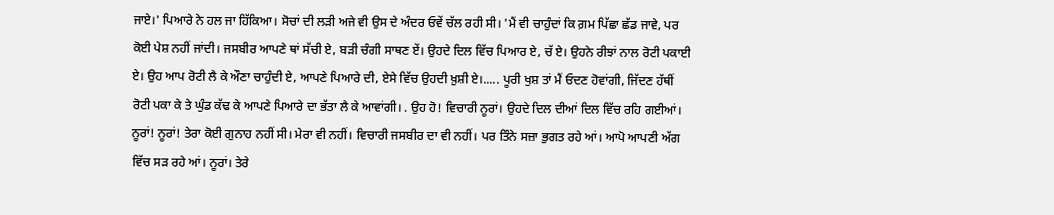ਜਾਏ।' ਪਿਆਰੇ ਨੇ ਹਲ ਜਾ ਹਿੱਕਿਆ। ਸੋਚਾਂ ਦੀ ਲੜੀ ਅਜੇ ਵੀ ਉਸ ਦੇ ਅੰਦਰ ਓਵੇਂ ਚੱਲ ਰਹੀ ਸੀ। 'ਮੈਂ ਵੀ ਚਾਹੁੰਦਾਂ ਕਿ ਗ਼ਮ ਪਿੱਛਾ ਛੱਡ ਜਾਵੇ, ਪਰ ਕੋਈ ਪੇਸ਼ ਨਹੀਂ ਜਾਂਦੀ। ਜਸਬੀਰ ਆਪਣੇ ਥਾਂ ਸੱਚੀ ਏ, ਬੜੀ ਚੰਗੀ ਸਾਥਣ ਏਂ। ਉਹਦੇ ਦਿਲ ਵਿੱਚ ਪਿਆਰ ਏ, ਚੱ ਏ। ਉਹਨੇ ਰੀਝਾਂ ਨਾਲ ਰੋਟੀ ਪਕਾਈ ਏ। ਉਹ ਆਪ ਰੋਟੀ ਲੈ ਕੇ ਔਣਾ ਚਾਹੁੰਦੀ ਏ, ਆਪਣੇ ਪਿਆਰੇ ਦੀ, ਏਸੇ ਵਿੱਚ ਉਹਦੀ ਖ਼ੁਸ਼ੀ ਏ।..... ਪੂਰੀ ਖੁਸ਼ ਤਾਂ ਮੈਂ ਓਦਣ ਹੋਵਾਂਗੀ, ਜਿੱਦਣ ਹੱਥੀਂ ਰੋਟੀ ਪਕਾ ਕੇ ਤੇ ਘੁੰਡ ਕੱਢ ਕੇ ਆਪਣੇ ਪਿਆਰੇ ਦਾ ਭੱਤਾ ਲੈ ਕੇ ਆਵਾਂਗੀ। . ਉਹ ਹੋ! ਵਿਚਾਰੀ ਨੂਰਾਂ। ਉਹਦੇ ਦਿਲ ਦੀਆਂ ਦਿਲ ਵਿੱਚ ਰਹਿ ਗਈਆਂ। ਨੂਰਾਂ! ਨੂਰਾਂ! ਤੇਰਾ ਕੋਈ ਗੁਨਾਹ ਨਹੀਂ ਸੀ। ਮੇਰਾ ਵੀ ਨਹੀਂ। ਵਿਚਾਰੀ ਜਸਬੀਰ ਦਾ ਵੀ ਨਹੀਂ। ਪਰ ਤਿੰਨੇ ਸਜ਼ਾ ਭੁਗਤ ਰਹੇ ਆਂ। ਆਪੋ ਆਪਣੀ ਅੱਗ ਵਿੱਚ ਸੜ ਰਹੇ ਆਂ। ਨੂਰਾਂ। ਤੇਰੇ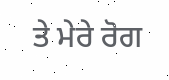ਤੇ ਮੇਰੇ ਰੋਗ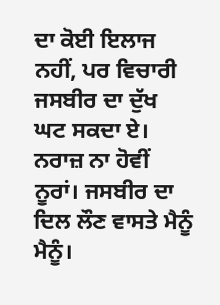ਦਾ ਕੋਈ ਇਲਾਜ ਨਹੀਂ, ਪਰ ਵਿਚਾਰੀ ਜਸਬੀਰ ਦਾ ਦੁੱਖ ਘਟ ਸਕਦਾ ਏ। ਨਰਾਜ਼ ਨਾ ਹੋਵੀਂ ਨੂਰਾਂ। ਜਸਬੀਰ ਦਾ ਦਿਲ ਲੌਣ ਵਾਸਤੇ ਮੈਨੂੰ ਮੈਨੂੰ।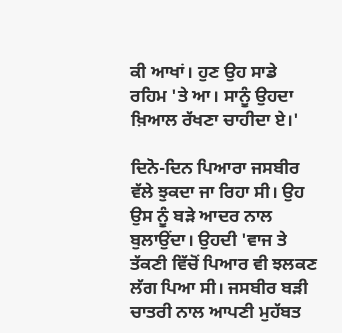ਕੀ ਆਖਾਂ। ਹੁਣ ਉਹ ਸਾਡੇ ਰਹਿਮ 'ਤੇ ਆ। ਸਾਨੂੰ ਉਹਦਾ ਖ਼ਿਆਲ ਰੱਖਣਾ ਚਾਹੀਦਾ ਏ।'

ਦਿਨੋ-ਦਿਨ ਪਿਆਰਾ ਜਸਬੀਰ ਵੱਲੇ ਝੁਕਦਾ ਜਾ ਰਿਹਾ ਸੀ। ਉਹ ਉਸ ਨੂੰ ਬੜੇ ਆਦਰ ਨਾਲ ਬੁਲਾਉਂਦਾ। ਉਹਦੀ 'ਵਾਜ ਤੇ ਤੱਕਣੀ ਵਿੱਚੋਂ ਪਿਆਰ ਵੀ ਝਲਕਣ ਲੱਗ ਪਿਆ ਸੀ। ਜਸਬੀਰ ਬੜੀ ਚਾਤਰੀ ਨਾਲ ਆਪਣੀ ਮੁਹੱਬਤ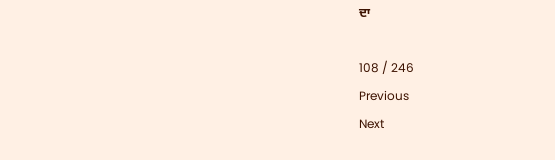ਦਾ

108 / 246
Previous
Next